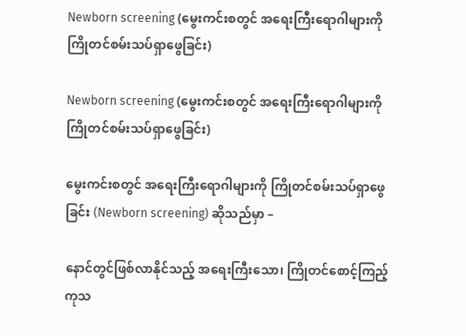Newborn screening (မွေးကင်းစတွင် အရေးကြီးရောဂါများကို ကြိုတင်စမ်းသပ်ရှာဖွေခြင်း)

Newborn screening (မွေးကင်းစတွင် အရေးကြီးရောဂါများကို ကြိုတင်စမ်းသပ်ရှာဖွေခြင်း)

မွေးကင်းစတွင် အရေးကြီးရောဂါများကို ကြိုတင်စမ်းသပ်ရှာဖွေခြင်း (Newborn screening) ဆိုသည်မှာ –

နောင်တွင်ဖြစ်လာနိုင်သည့် အရေးကြီးသော၊ ကြိုတင်စောင့်ကြည့် ကုသ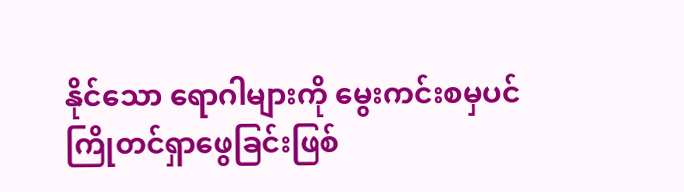နိုင်သော ရောဂါများကို မွေးကင်းစမှပင် ကြိုတင်ရှာဖွေခြင်းဖြစ်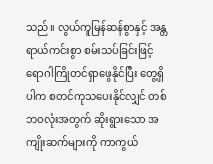သည်။ လွယ်ကူမြန်ဆန်စွာနှင့် အန္တရာယ်ကင်းစွာ စမ်းသပ်ခြင်းဖြင့် ရောဂါကြိုတင်ရှာဖွေနိုင်ပြီး တွေ့ရှိပါက စတင်ကုသပေးနိုင်လျှင် တစ်ဘ၀လုံးအတွက် ဆိုးရွားသော အကျိုးဆက်များကို ကာကွယ်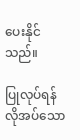ပေးနိုင်သည်။

ပြုလုပ်ရန် လိုအပ်သော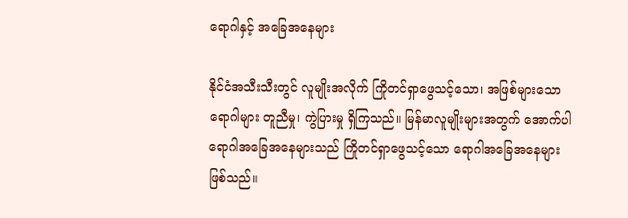ရောဂါနှင့် အခြေအနေများ

နိုင်ငံအသီးသီးတွင် လူမျိုးအလိုက် ကြိုတင်ရှာဖွေသင့်သော၊ အဖြစ်များသောရောဂါများ တူညီမှု၊ ကွဲပြားမှု ရှိကြသည်။ မြန်မာလူမျိုးများအတွက် အောက်ပါရောဂါအခြေအနေများသည် ကြိုတင်ရှာဖွေသင့်သော ရောဂါအခြေအနေများ ဖြစ်သည်။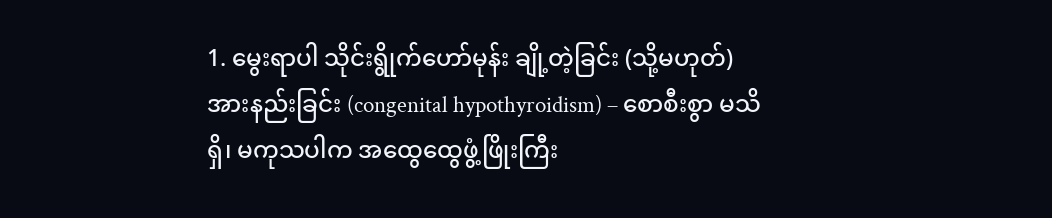1. မွေးရာပါ သိုင်းရွိုက်ဟော်မုန်း ချို့တဲ့ခြင်း (သို့မဟုတ်) အားနည်းခြင်း (congenital hypothyroidism) – စောစီးစွာ မသိရှိ၊ မကုသပါက အထွေထွေဖွံ့ဖြိုးကြီး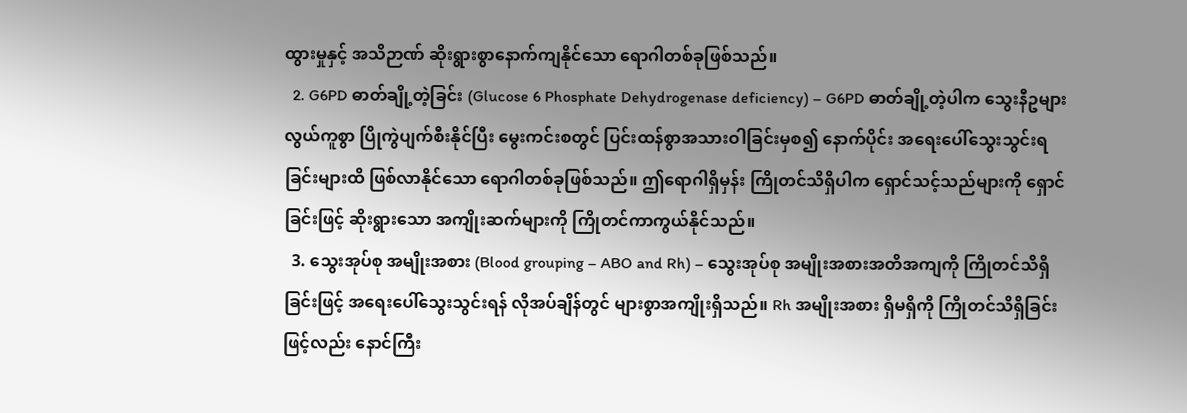ထွားမှုနှင့် အသိဉာဏ် ဆိုးရွားစွာနောက်ကျနိုင်သော ရောဂါတစ်ခုဖြစ်သည်။
  2. G6PD ဓာတ်ချို့တဲ့ခြင်း (Glucose 6 Phosphate Dehydrogenase deficiency) – G6PD ဓာတ်ချို့တဲ့ပါက သွေးနီဥများ လွယ်ကူစွာ ပြိုကွဲပျက်စီးနိုင်ပြီး မွေးကင်းစတွင် ပြင်းထန်စွာအသားဝါခြင်းမှစ၍ နောက်ပိုင်း အရေးပေါ်သွေးသွင်းရခြင်းများထိ ဖြစ်လာနိုင်သော ရောဂါတစ်ခုဖြစ်သည်။ ဤရောဂါရှိမှန်း ကြိုတင်သိရှိပါက ရှောင်သင့်သည်များကို ရှောင်ခြင်းဖြင့် ဆိုးရွားသော အကျိုးဆက်များကို ကြိုတင်ကာကွယ်နိုင်သည်။
  3. သွေးအုပ်စု အမျိုးအစား (Blood grouping – ABO and Rh) – သွေးအုပ်စု အမျိုးအစားအတိအကျကို ကြိုတင်သိရှိခြင်းဖြင့် အရေးပေါ်သွေးသွင်းရန် လိုအပ်ချိန်တွင် များစွာအကျိုးရှိသည်။ Rh အမျိုးအစား ရှိမရှိကို ကြိုတင်သိရှိခြင်းဖြင့်လည်း နောင်ကြီး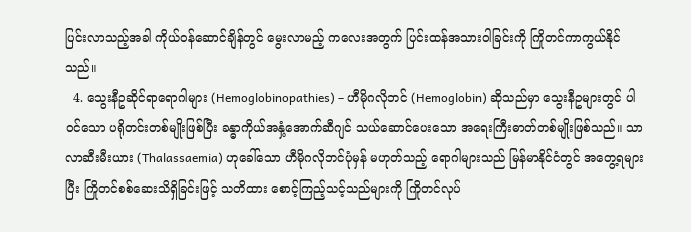ပြင်းလာသည့်အခါ ကိုယ်ဝန်ဆောင်ချိန်တွင် မွေးလာမည့် ကလေးအတွက် ပြင်းထန်အသားဝါခြင်းကို ကြိုတင်ကာကွယ်နိုင်သည်။
  4. သွေးနီဥဆိုင်ရာရောဂါများ (Hemoglobinopathies) – ဟီမိုဂလိုဘင် (Hemoglobin) ဆိုသည်မှာ သွေးနီဥများတွင် ပါဝင်သော ပရိုတင်းတစ်မျိုးဖြစ်ပြီး ခန္ဓာကိုယ်အနှံ့အောက်ဆီဂျင် သယ်ဆောင်ပေးသော အရေးကြီးဓာတ်တစ်မျိုးဖြစ်သည်။ သာလာဆီးမီးယား (Thalassaemia) ဟုခေါ်သော ဟီမိုဂလိုဘင်ပုံမှန် မဟုတ်သည့် ရောဂါများသည် မြန်မာနိုင်ငံတွင် အတွေ့ရများပြီး ကြိုတင်စစ်ဆေးသိရှိခြင်းဖြင့် သတိထား စောင့်ကြည့်သင့်သည်များကို ကြိုတင်လုပ်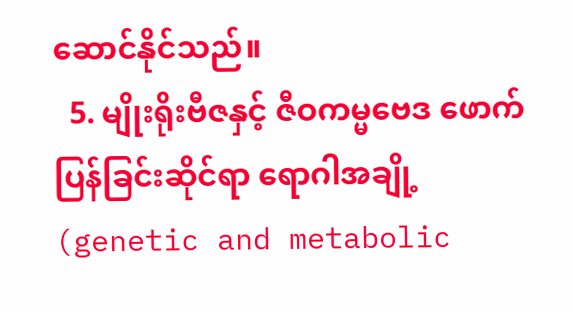ဆောင်နိုင်သည်။
  5. မျိုးရိုးဗီဇနှင့် ဇီဝကမ္မဗေဒ ဖောက်ပြန်ခြင်းဆိုင်ရာ ရောဂါအချို့ (genetic and metabolic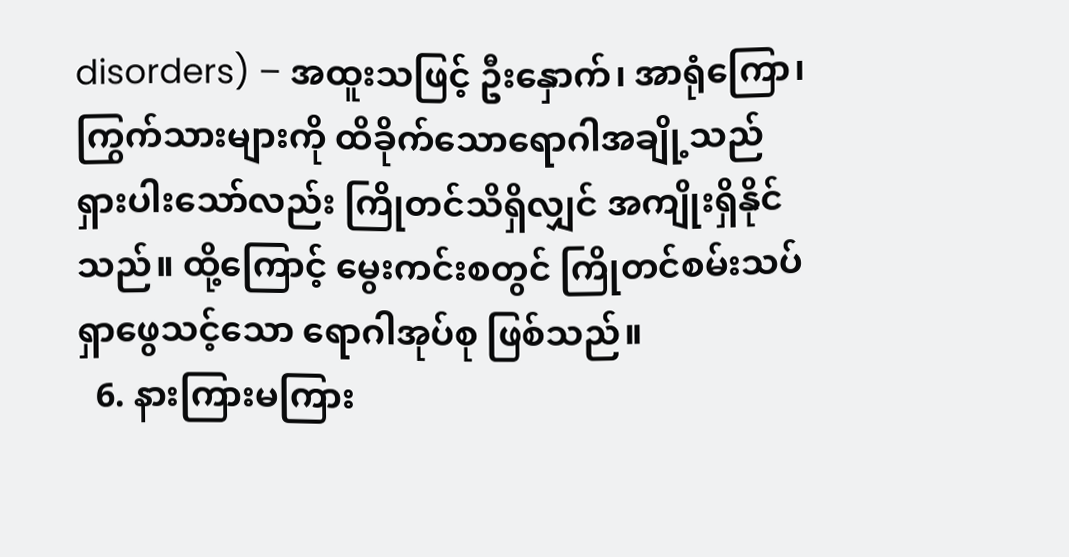disorders) – အထူးသဖြင့် ဦးနှောက်၊ အာရုံကြော၊ ကြွက်သားများကို ထိခိုက်သောရောဂါအချို့သည် ရှားပါးသော်လည်း ကြိုတင်သိရှိလျှင် အကျိုးရှိနိုင်သည်။ ထို့ကြောင့် မွေးကင်းစတွင် ကြိုတင်စမ်းသပ် ရှာဖွေသင့်သော ရောဂါအုပ်စု ဖြစ်သည်။
  6. နားကြားမကြား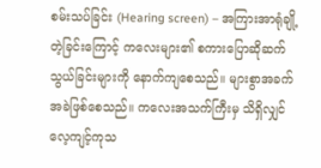စမ်းသပ်ခြင်း (Hearing screen) – အကြားအာရုံချို့တဲ့ခြင်းကြောင့် ကလေးများ၏ စကားပြောဆိုဆက်သွယ်ခြင်းများကို နောက်ကျစေသည်။ များစွာအခက်အခဲဖြစ်စေသည်။ ကလေးအသက်ကြီးမှ သိရှိလျှင် လေ့ကျင့်ကုသ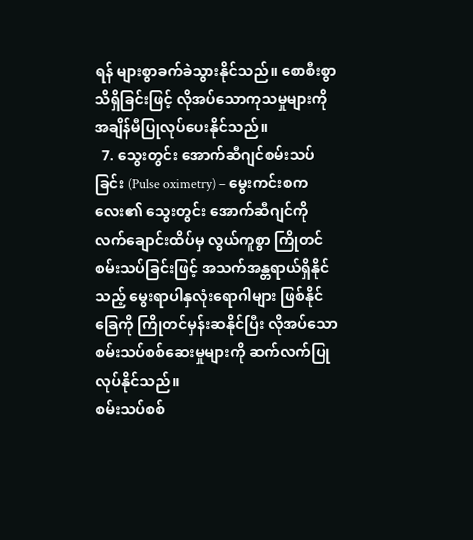ရန် များစွာခက်ခဲသွားနိုင်သည်။ စောစီးစွာသိရှိခြင်းဖြင့် လိုအပ်သောကုသမှုများကို အချိန်မီပြုလုပ်ပေးနိုင်သည်။
  7. သွေးတွင်း အောက်ဆီဂျင်စမ်းသပ်ခြင်း (Pulse oximetry) – မွေးကင်းစကလေး၏ သွေးတွင်း အောက်ဆီဂျင်ကို လက်ချောင်းထိပ်မှ လွယ်ကူစွာ ကြိုတင်စမ်းသပ်ခြင်းဖြင့် အသက်အန္တရာယ်ရှိနိုင်သည့် မွေးရာပါနှလုံးရောဂါများ ဖြစ်နိုင်ခြေကို ကြိုတင်မှန်းဆနိုင်ပြီး လိုအပ်သော စမ်းသပ်စစ်ဆေးမှုများကို ဆက်လက်ပြုလုပ်နိုင်သည်။
စမ်းသပ်စစ်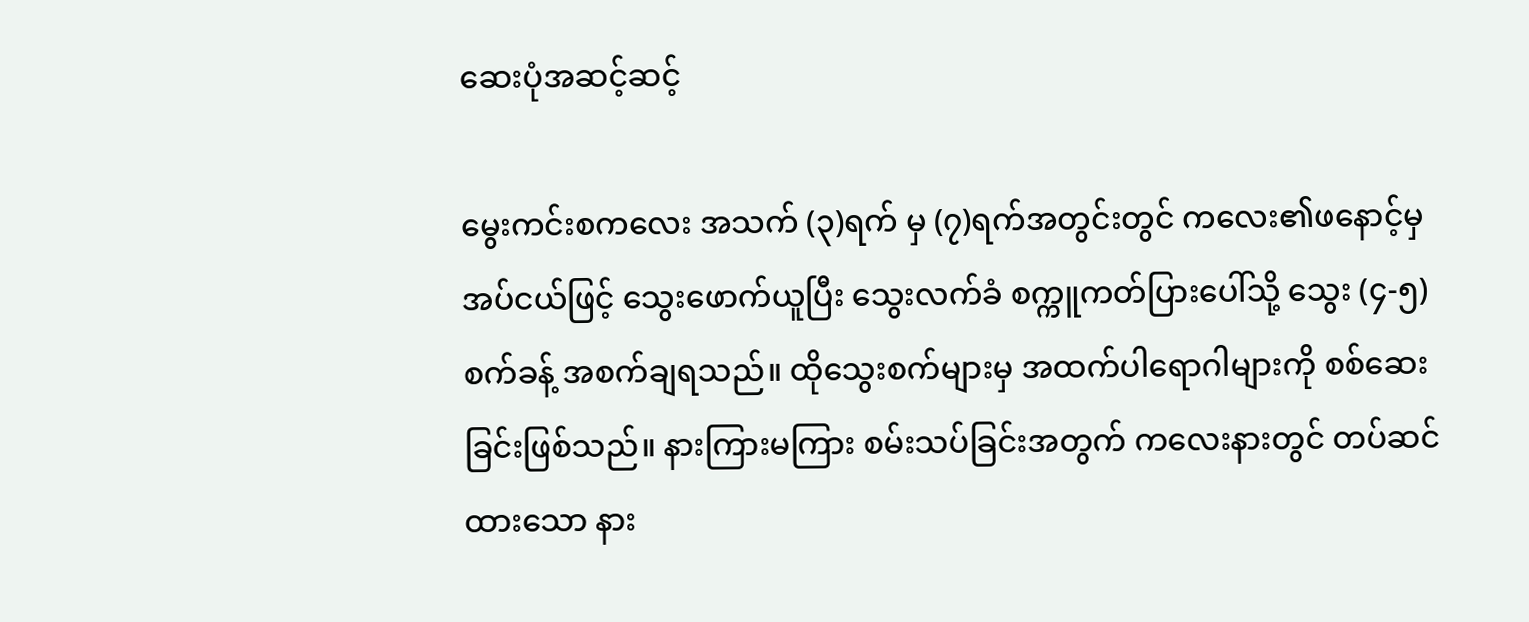ဆေးပုံအဆင့်ဆင့်

မွေးကင်းစကလေး အသက် (၃)ရက် မှ (၇)ရက်အတွင်းတွင် ကလေး၏ဖနောင့်မှ အပ်ငယ်ဖြင့် သွေးဖောက်ယူပြီး သွေးလက်ခံ စက္ကူကတ်ပြားပေါ်သို့ သွေး (၄-၅) စက်ခန့် အစက်ချရသည်။ ထိုသွေးစက်များမှ အထက်ပါရောဂါများကို စစ်ဆေးခြင်းဖြစ်သည်။ နားကြားမကြား စမ်းသပ်ခြင်းအတွက် ကလေးနားတွင် တပ်ဆင်ထားသော နား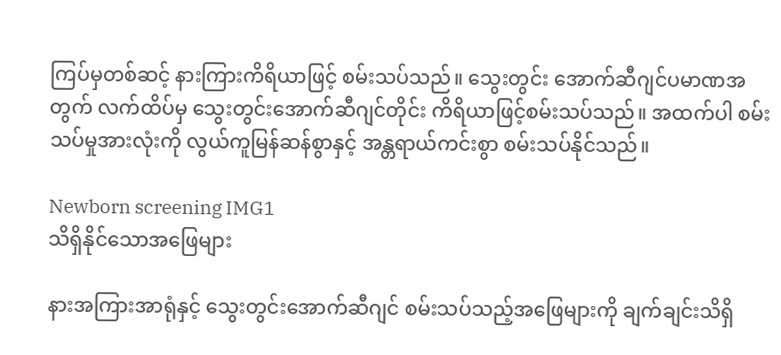ကြပ်မှတစ်ဆင့် နားကြားကိရိယာဖြင့် စမ်းသပ်သည်။ သွေးတွင်း အောက်ဆီဂျင်ပမာဏအတွက် လက်ထိပ်မှ သွေးတွင်းအောက်ဆီဂျင်တိုင်း ကိရိယာဖြင့်စမ်းသပ်သည်။ အထက်ပါ စမ်းသပ်မှုအားလုံးကို လွယ်ကူမြန်ဆန်စွာနှင့် အန္တရာယ်ကင်းစွာ စမ်းသပ်နိုင်သည်။

Newborn screening IMG1
သိရှိနိုင်သောအဖြေများ

နားအကြားအာရုံနှင့် သွေးတွင်းအောက်ဆီဂျင် စမ်းသပ်သည့်အဖြေများကို ချက်ချင်းသိရှိ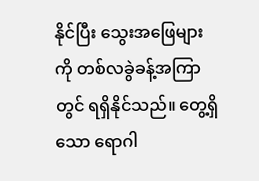နိုင်ပြီး သွေးအဖြေများကို တစ်လခွဲခန့်အကြာတွင် ရရှိနိုင်သည်။ တွေ့ရှိသော ရောဂါ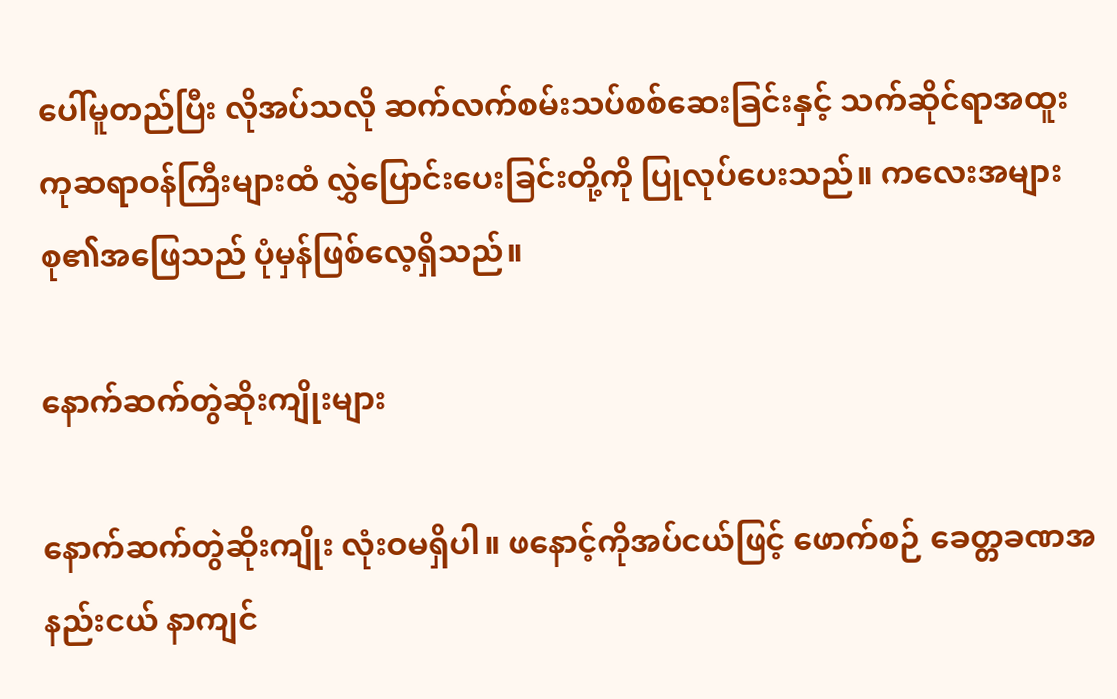ပေါ်မူတည်ပြီး လိုအပ်သလို ဆက်လက်စမ်းသပ်စစ်ဆေးခြင်းနှင့် သက်ဆိုင်ရာအထူးကုဆရာဝန်ကြီးများထံ လွှဲပြောင်းပေးခြင်းတို့ကို ပြုလုပ်ပေးသည်။ ကလေးအများစု၏အဖြေသည် ပုံမှန်ဖြစ်လေ့ရှိသည်။

နောက်ဆက်တွဲဆိုးကျိုးများ

နောက်ဆက်တွဲဆိုးကျိုး လုံးဝမရှိပါ။ ဖနောင့်ကိုအပ်ငယ်ဖြင့် ဖောက်စဉ် ခေတ္တခဏအနည်းငယ် နာကျင်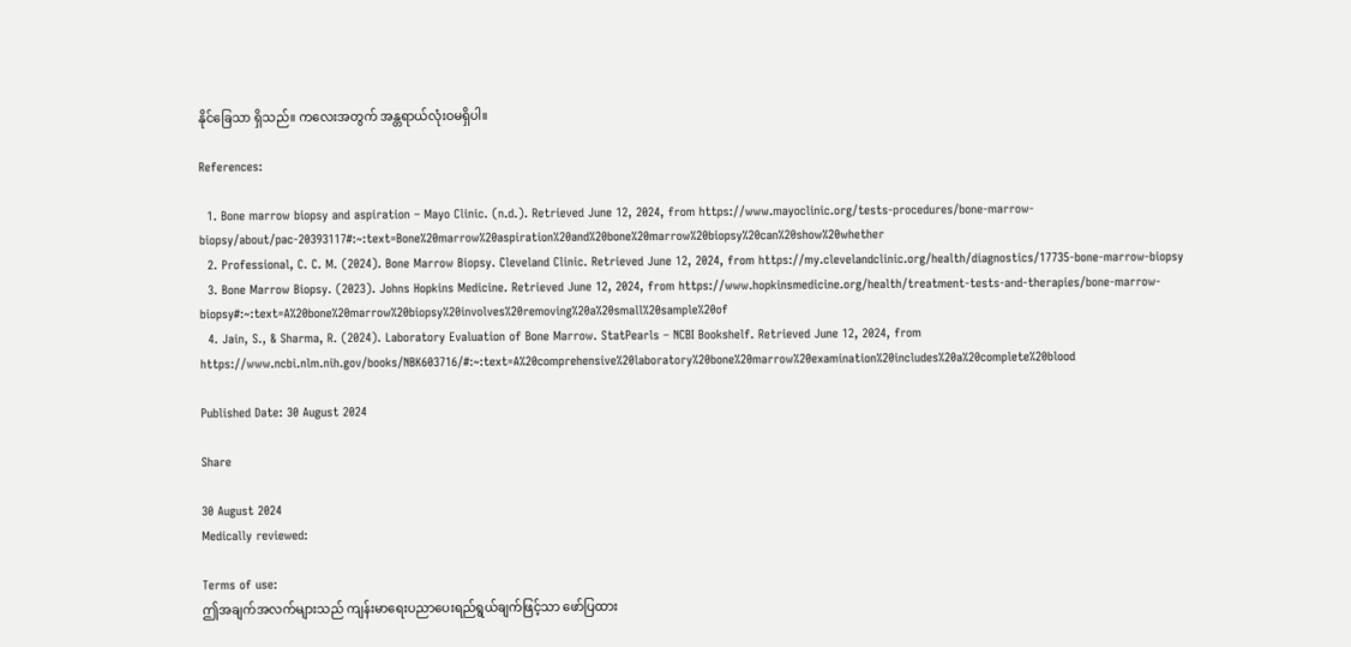နိုင်ခြေသာ ရှိသည်။ ကလေးအတွက် အန္တရာယ်လုံးဝမရှိပါ။

References:

  1. Bone marrow biopsy and aspiration – Mayo Clinic. (n.d.). Retrieved June 12, 2024, from https://www.mayoclinic.org/tests-procedures/bone-marrow-biopsy/about/pac-20393117#:~:text=Bone%20marrow%20aspiration%20and%20bone%20marrow%20biopsy%20can%20show%20whether
  2. Professional, C. C. M. (2024). Bone Marrow Biopsy. Cleveland Clinic. Retrieved June 12, 2024, from https://my.clevelandclinic.org/health/diagnostics/17735-bone-marrow-biopsy
  3. Bone Marrow Biopsy. (2023). Johns Hopkins Medicine. Retrieved June 12, 2024, from https://www.hopkinsmedicine.org/health/treatment-tests-and-therapies/bone-marrow-biopsy#:~:text=A%20bone%20marrow%20biopsy%20involves%20removing%20a%20small%20sample%20of
  4. Jain, S., & Sharma, R. (2024). Laboratory Evaluation of Bone Marrow. StatPearls – NCBI Bookshelf. Retrieved June 12, 2024, from https://www.ncbi.nlm.nih.gov/books/NBK603716/#:~:text=A%20comprehensive%20laboratory%20bone%20marrow%20examination%20includes%20a%20complete%20blood

Published Date: 30 August 2024

Share

30 August 2024
Medically reviewed:

Terms of use:
ဤအချက်အလက်များသည် ကျန်းမာရေးပညာပေးရည်ရွယ်ချက်ဖြင့်သာ ဖော်ပြထား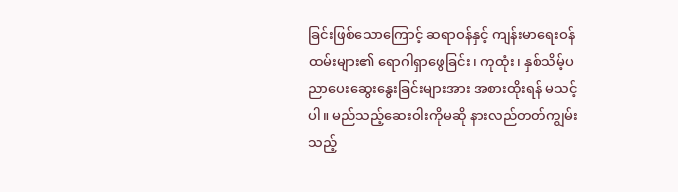ခြင်းဖြစ်သောကြောင့် ဆရာဝန်နှင့် ကျန်းမာရေးဝန်ထမ်းများ၏ ရောဂါရှာဖွေခြင်း၊ ကုထုံး၊ နှစ်သိမ့်ပညာပေးဆွေးနွေးခြင်းများအား အစားထိုးရန် မသင့်ပါ။ မည်သည့်ဆေးဝါးကိုမဆို နားလည်တတ်ကျွမ်းသည့်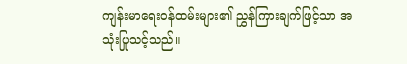ကျန်းမာရေးဝန်ထမ်းများ၏ ညွှန်ကြားချက်ဖြင့်သာ အသုံးပြုသင့်သည်။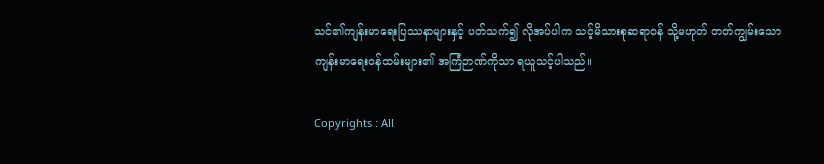သင်၏ကျန်းမာရေးပြဿနာများနှင့် ပတ်သက်၍ လိုအပ်ပါက သင့်မိသားစုဆရာဝန် သို့မဟုတ် တတ်ကျွမ်းသော ကျန်းမာရေးဝန်ထမ်းများ၏ အကြံဉာဏ်ကိုသာ ရယူသင့်ပါသည်။

Copyrights : All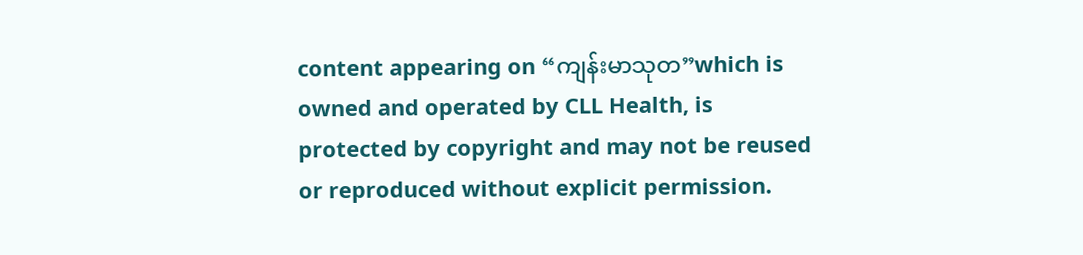content appearing on “ကျန်းမာသုတ”which is owned and operated by CLL Health, is protected by copyright and may not be reused or reproduced without explicit permission.